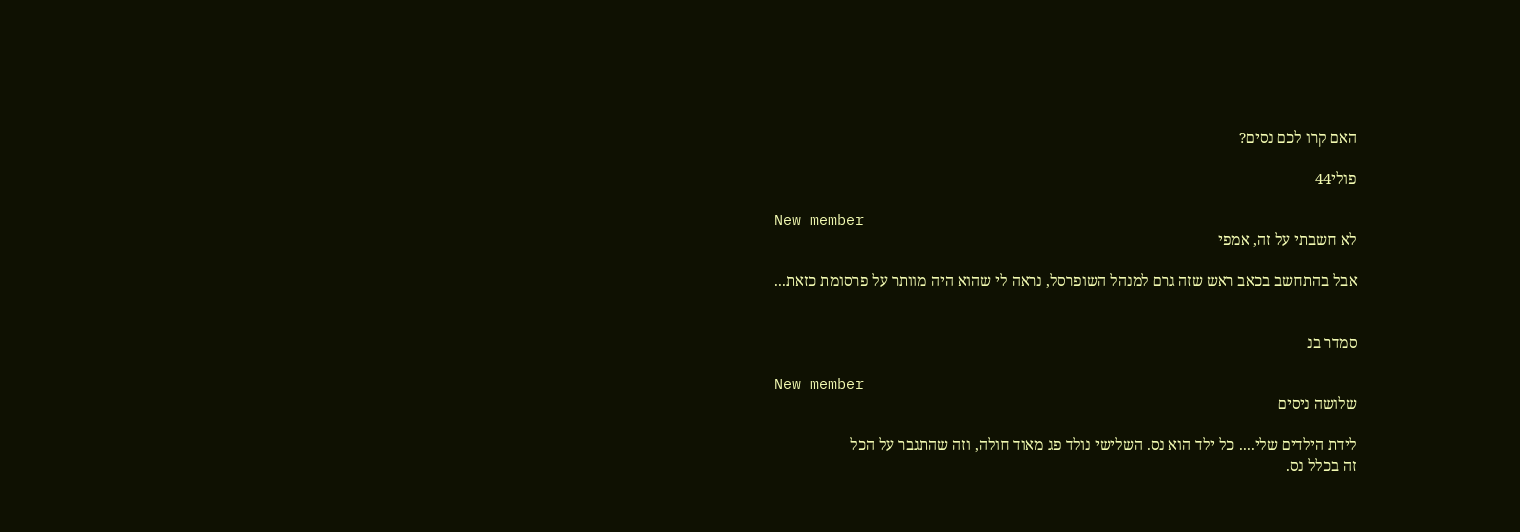האם קרו לכם נסים?

פולי44

New member
לא חשבתי על זה, אמפי

אבל בהתחשב בכאב ראש שזה גרם למנהל השופרסל, נראה לי שהוא היה מוותר על פרסומת כזאת...


סמדר בנ

New member
שלושה ניסים

לידת הילדים שלי.... כל ילד הוא נס. השלישי נולד פג מאוד חולה, וזה שהתגבר על הכל
זה בכלל נס.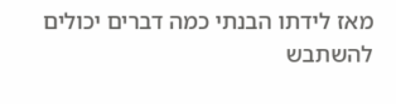מאז לידתו הבנתי כמה דברים יכולים להשתבש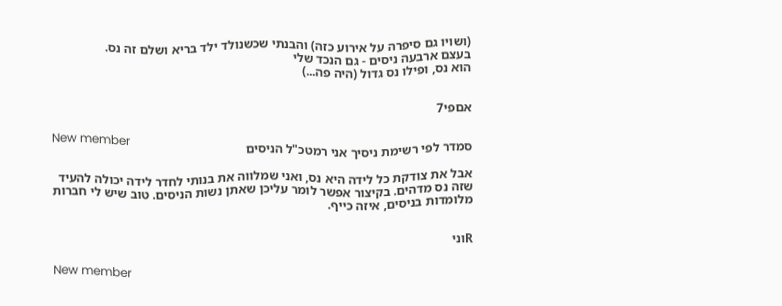(ושויו גם סיפרה על אירוע כזה) והבנתי שכשנולד ילד בריא ושלם זה נס.
בעצם ארבעה ניסים - גם הנכד שלי
הוא נס, ופילו נס גדול (היה פה...)


אםפי7

New member
סמדר לפי רשימת ניסיך אני רמטכ"ל הניסים

אבל את צודקת כל לידה היא נס, ואני שמלווה את בנותי לחדר לידה יכולה להעיד שזה נס מדהים. בקיצור אפשר לומר עליכן שאתן נשות הניסים. טוב שיש לי חברות מלומדות בניסים, איזה כייף.


Rוני

New member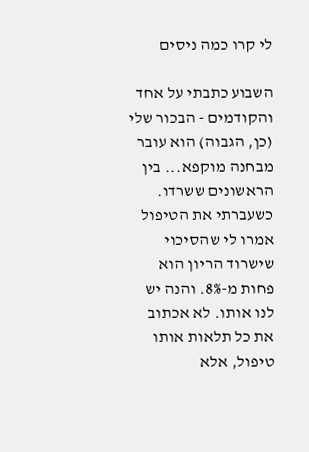לי קרו כמה ניסים

השבוע כתבתי על אחד והקודמים - הבכור שלי (כן, הגבוה) הוא עובר מבחנה מוקפא... בין הראשונים ששרדו. כשעברתי את הטיפול אמרו לי שהסיכוי שישרוד הריון הוא פחות מ-8%. והנה יש לנו אותו. לא אכתוב את כל תלאות אותו טיפול, אלא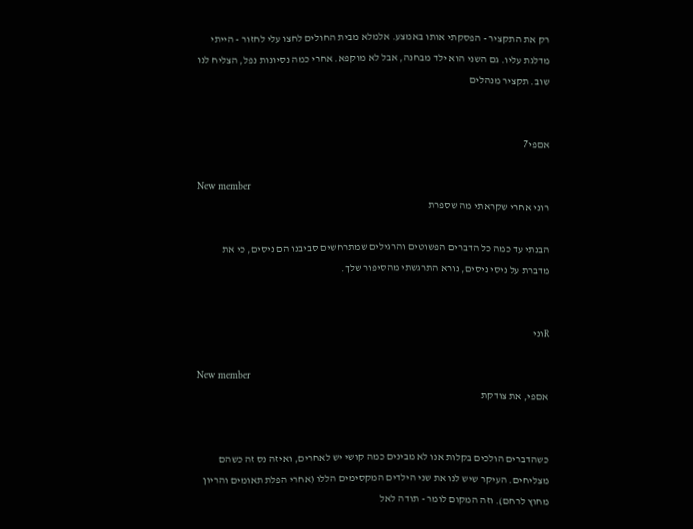רק את התקציר - הפסקתי אותו באמצע. אלמלא מבית החולים לחצו עלי לחזור - הייתי מדלגת עליו. גם השני הוא ילד מבחנה, אבל לא מוקפא. אחרי כמה נסיונות נפל, הצליח לנו שוב. תקציר מנהלים


אםפי7

New member
רוני אחרי שקראתי מה שספרת

הבנתי עד כמה כל הדברים הפשוטים והרגילים שמתרחשים סביבנו הם ניסים, כי את מדברת על ניסי ניסים, נורא התרגשתי מהסיפור שלך.


Rוני

New member
אםפי, את צודקת


כשהדברים הולכים בקלות אנו לא מבינים כמה קושי יש לאחרים, ואיזה נס זה כשהם מצליחים. העיקר שיש לנו את שני הילדים המקסימים הללו (אחרי הפלת תאומים והריון מחוץ לרחם). וזה המקום לומר - תודה לאל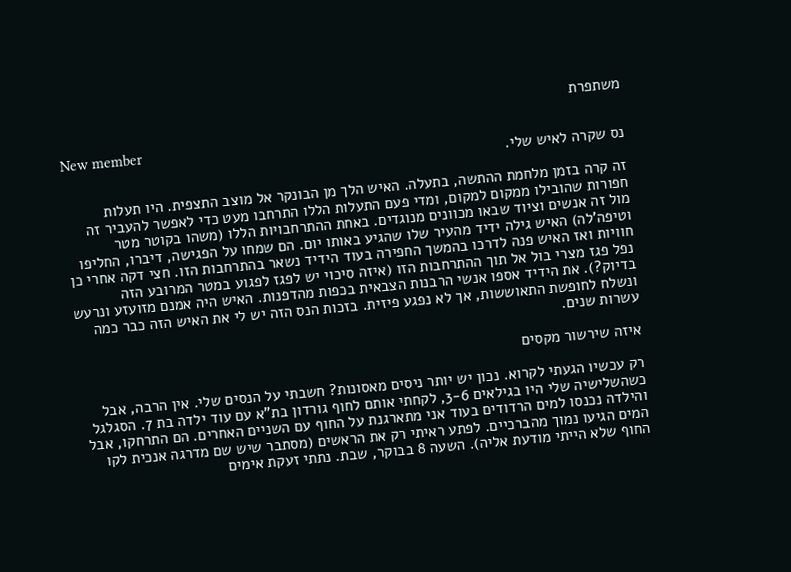משתפרת

New member
נס שקרה לאיש שלי.

זה קרה בזמן מלחמת ההתשה, בתעלה. האיש הלך מן הבונקר אל מוצב התצפית. היו תעלות חפורות שהובילו ממקום למקום, ומדי פעם התעלות הללו התרחבו מעט כדי לאפשר להעביר זה מול זה אנשים וציוד שבאו מכוונים מנוגדים. באחת ההתרחבויות הללו (משהו בקוטר מטר וטיפה'לה) האיש גילה ידיד מהעיר שלו שהגיע באותו יום. הם שמחו על הפגישה, דיברו, החליפו חוויות ואז האיש פנה לדרכו בהמשך החפירה בעוד הידיד נשאר בהתרחבות הזו. חצי דקה אחרי כן נפל פגז מצרי בול אל תוך ההתרחבות הזו (איזה סיכוי יש לפגז לפגוע במטר המרובע הזה בדיוק?). את הידיד אספו אנשי הרבנות הצבאית בכפות מהדפנות. האיש היה אמנם מזועזע ונרעש ונשלח לחופשת התאוששות, אך לא נפגע פיזית. בזכות הנס הזה יש לי את האיש הזה כבר כמה עשרות שנים.

איזה שירשור מקסים

רק עכשיו הגעתי לקרוא. נכון יש יותר ניסים מאסונות? חשבתי על הנסים שלי. אין הרבה, אבל כשהשלישיה שלי היו בגילאים 3-6, לקחתי אותם לחוף גורדון בת"א עם עוד ילדה בת 7. הסגלגל והילדה נכנסו למים הרדודים בעוד אני מתארגנת על החוף עם השניים האחרים. הם התרחקו, אבל המים הגיעו נמוך מהברכיים. לפתע ראיתי רק את הראשים (מסתבר שיש שם מדרגה אנכית לקו החוף שלא הייתי מודעת אליה). השעה 8 בבוקר, שבת. נתתי זעקת אימים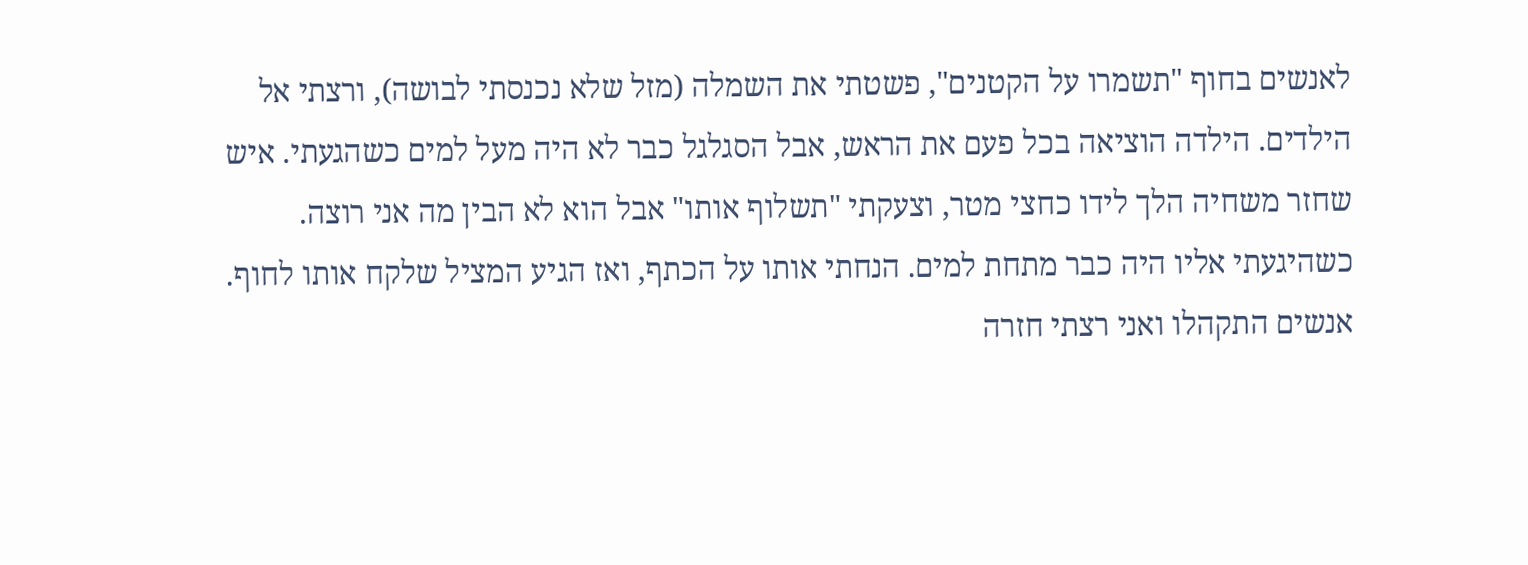לאנשים בחוף "תשמרו על הקטנים", פשטתי את השמלה (מזל שלא נכנסתי לבושה), ורצתי אל הילדים. הילדה הוציאה בכל פעם את הראש, אבל הסגלגל כבר לא היה מעל למים כשהגעתי. איש שחזר משחיה הלך לידו כחצי מטר, וצעקתי "תשלוף אותו" אבל הוא לא הבין מה אני רוצה. כשהיגעתי אליו היה כבר מתחת למים. הנחתי אותו על הכתף, ואז הגיע המציל שלקח אותו לחוף. אנשים התקהלו ואני רצתי חזרה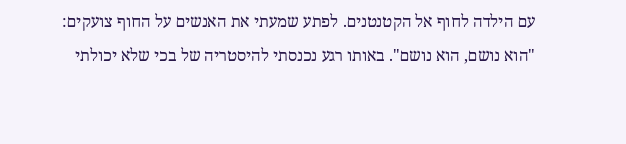עם הילדה לחוף אל הקטנטנים. לפתע שמעתי את האנשים על החוף צועקים: "הוא נושם, הוא נושם". באותו רגע נכנסתי להיסטריה של בכי שלא יכולתי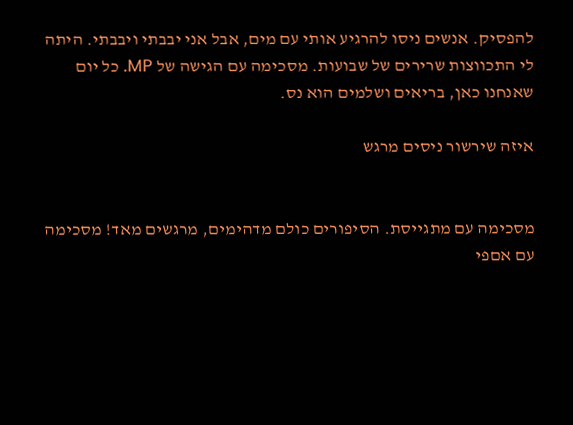להפסיק. אנשים ניסו להרגיע אותי עם מים, אבל אני יבבתי ויבבתי. היתה לי התכווצות שרירים של שבועות. מסכימה עם הגישה של MP. כל יום שאנחנו כאן, בריאים ושלמים הוא נס.

איזה שירשור ניסים מרגש


מסכימה עם מתגייסת. הסיפורים כולם מדהימים, מרגשים מאד! מסכימה עם אםפי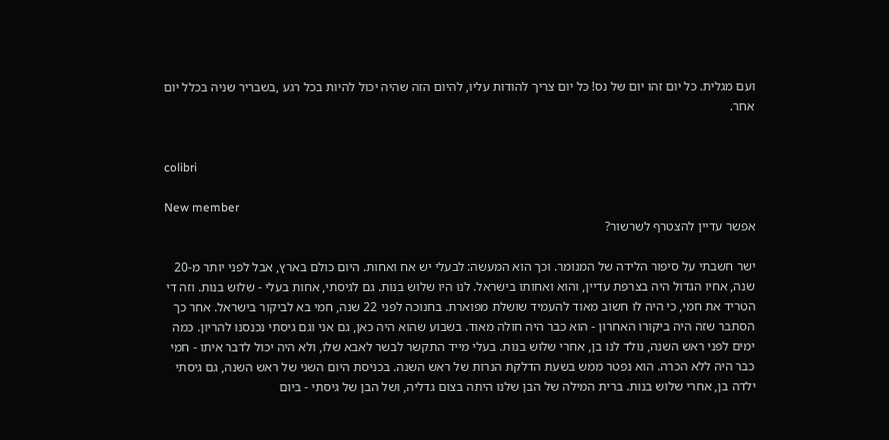ועם מגלית. כל יום זהו יום של נס! כל יום צריך להודות עליו, להיום הזה שהיה יכול להיות בכל רגע ,בשבריר שניה בכלל יום אחר.


colibri

New member
אפשר עדיין להצטרף לשרשור?

ישר חשבתי על סיפור הלידה של המנומר. וכך הוא המעשה: לבעלי יש אח ואחות. היום כולם בארץ, אבל לפני יותר מ-20 שנה, אחיו הגדול היה בצרפת עדיין, והוא ואחותו בישראל. לנו היו שלוש בנות. גם לגיסתי, אחות בעלי - שלוש בנות. וזה די הטריד את חמי, כי היה לו חשוב מאוד להעמיד שושלת מפוארת. בחנוכה לפני 22 שנה, חמי בא לביקור בישראל. אחר כך הסתבר שזה היה ביקורו האחרון - הוא כבר היה חולה מאוד. בשבוע שהוא היה כאן, גם אני וגם גיסתי נכנסנו להריון. כמה ימים לפני ראש השנה, נולד לנו בן, אחרי שלוש בנות. בעלי מייד התקשר לבשר לאבא שלו, ולא היה יכול לדבר איתו - חמי כבר היה ללא הכרה. הוא נפטר ממש בשעת הדלקת הנרות של ראש השנה. בכניסת היום השני של ראש השנה, גם גיסתי ילדה בן, אחרי שלוש בנות. ברית המילה של הבן שלנו היתה בצום גדליה, ושל הבן של גיסתי - ביום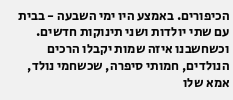הכיפורים. באמצע היו ימי השבעה - בבית עם שתי יולדות ושני תינוקות חדשים. וכשחשבנו איזה שמות יקבלו הרכים הנולדים, חמותי סיפרה, שכשחמי נולד, אמא שלו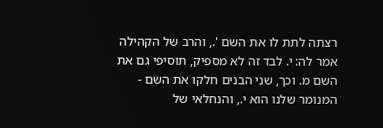רצתה לתת לו את השם '., והרב של הקהילה אמר לה: י. לבד זה לא מספיק, תוסיפי גם את השם מ. וכך, שני הבנים חלקו את השם - המנומר שלנו הוא י., והנחלאי של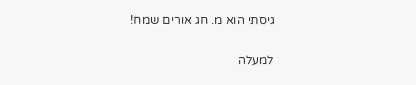גיסתי הוא מ. חג אורים שמח!

למעלה